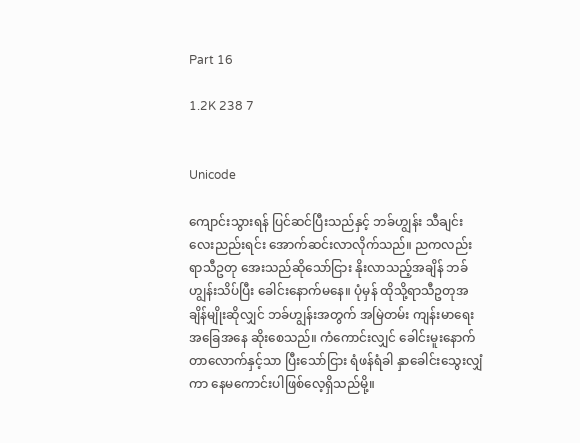Part 16

1.2K 238 7


Unicode

ကျောင်းသွားရန် ပြင်ဆင်ပြီးသည်နှင့် ဘခ်ဟျွန်း သီချင်းလေးညည်းရင်း အောက်ဆင်းလာလိုက်သည်။ ညကလည်း ရာသီဥတု အေးသည်ဆိုသော်ငြား နိုးလာသည့်အချိန် ဘခ်ဟျွန်းသိပ်ပြီး ခေါင်းနောက်မနေ။ ပုံမှန် ထိုသို့ရာသီဥတုအချိန်မျိုးဆိုလျှင် ဘခ်ဟျွန်းအတွက် အမြဲတမ်း ကျန်းမာရေးအခြေအနေ ဆိုးစေသည်။ ကံကောင်းလျှင် ခေါင်းမူးနောက်တာလောက်နှင့်သာ ပြီးသော်ငြား ရံဖန်ရံခါ နှာခေါင်းသွေးလျှံကာ နေမကောင်းပါဖြစ်လေ့ရှိသည်မို့။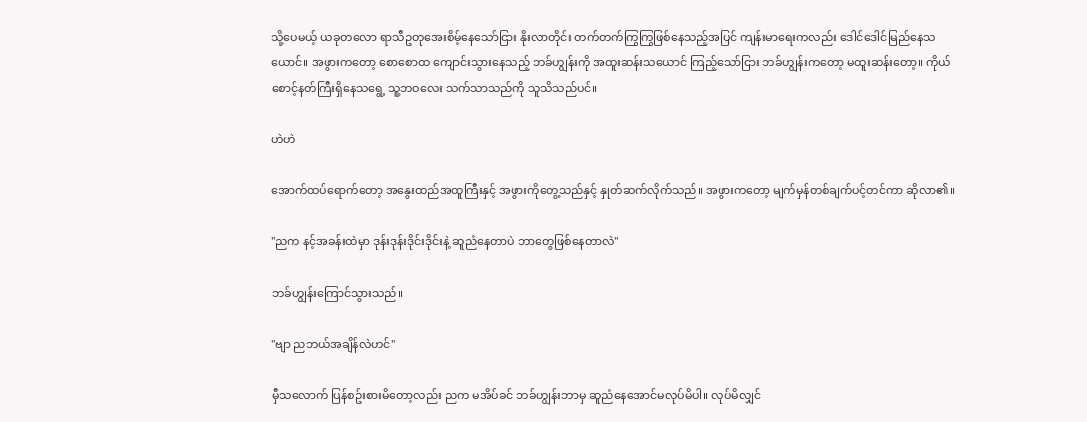သို့ပေမယ့် ယခုတလော ရာသီဥတုအေးစိမ့်နေသော်ငြား နိုးလာတိုင်း တက်တက်ကြွကြွဖြစ်နေသည့်အပြင် ကျန်းမာရေးကလည်း ဒေါင်ဒေါင်မြည်နေသယောင်။ အဖွားကတော့ စောစောထ ကျောင်းသွားနေသည့် ဘခ်ဟျွန်းကို အထူးဆန်းသယောင် ကြည့်သော်ငြား ဘခ်ဟျွန်းကတော့ မထူးဆန်းတော့။ ကိုယ်စောင့်နတ်ကြီးရှိနေသရွေ့ သူ့ဘဝလေး သက်သာသည်ကို သူသိသည်ပင်။

ဟဲဟဲ

အောက်ထပ်ရောက်တော့ အနွေးထည်အထူကြီးနှင့် အဖွားကိုတွေ့သည်နှင့် နှုတ်ဆက်လိုက်သည်။ အဖွားကတော့ မျက်မှန်တစ်ချက်ပင့်တင်ကာ ဆိုလာ၏။

"ညက နင့်အခန်းထဲမှာ ဒုန်းဒုန်းဒိုင်းဒိုင်းနဲ့ ဆူညံနေတာပဲ ဘာတွေဖြစ်နေတာလဲ"

ဘခ်ဟျွန်းကြောင်သွားသည်။

"ဗျာ ညဘယ်အချိန်လဲဟင်"

မှီသလောက် ပြန်စဥ်းစားမိတော့လည်း ညက မအိပ်ခင် ဘခ်ဟျွန်းဘာမှ ဆူညံနေအောင်မလုပ်မိပါ။ လုပ်မိလျှင်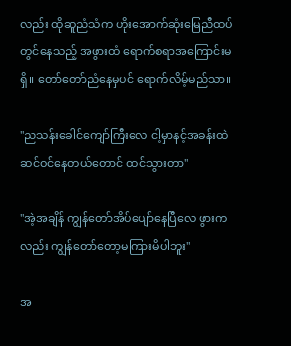လည်း ထိုဆူညံသံက ဟိုးအောက်ဆုံးမြေညီထပ်တွင်နေသည့် အဖွားထံ ရောက်စရာအကြောင်းမရှိ။ တော်တော်ညံနေမှပင် ရောက်လိမ့်မည်သာ။

"ညသန်းခေါင်ကျော်ကြီးလေ ငါ့မှာနင့်အခန်းထဲ ဆင်ဝင်နေတယ်တောင် ထင်သွားတာ"

"အဲ့အချိန် ကျွန်တော်အိပ်ပျော်နေပြီလေ ဖွားကလည်း ကျွန်တော်တော့မကြားမိပါဘူး"

အ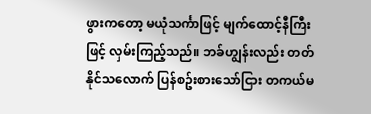ဖွားကတော့ မယုံသင်္ကာဖြင့် မျက်ထောင့်နီကြီးဖြင့် လှမ်းကြည့်သည်။ ဘခ်ဟျွန်းလည်း တတ်နိုင်သလောက် ပြန်စဥ်းစားသော်ငြား တကယ်မ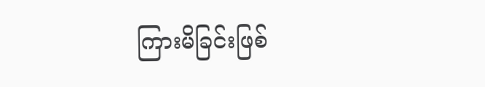ကြားမိခြင်းဖြစ်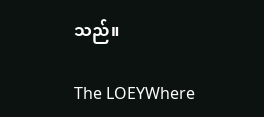သည်။

The LOEYWhere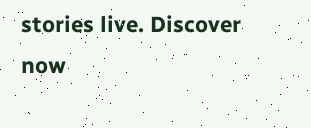stories live. Discover now